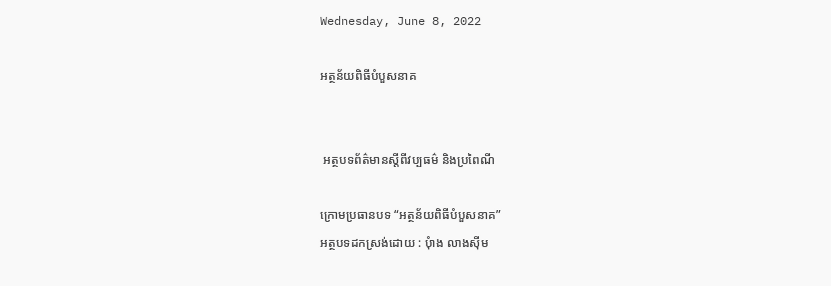Wednesday, June 8, 2022

អត្ថន័យពិធីបំបួសនាគ


 អត្ថបទព័ត៌មានស្តីពីវប្បធម៌ និងប្រពៃណី

ក្រោមប្រធានបទ “អត្ថន័យពិធីបំបួសនាគ”
អត្ថបទដកស្រង់ដោយ : បុំាង លាងស៊ីម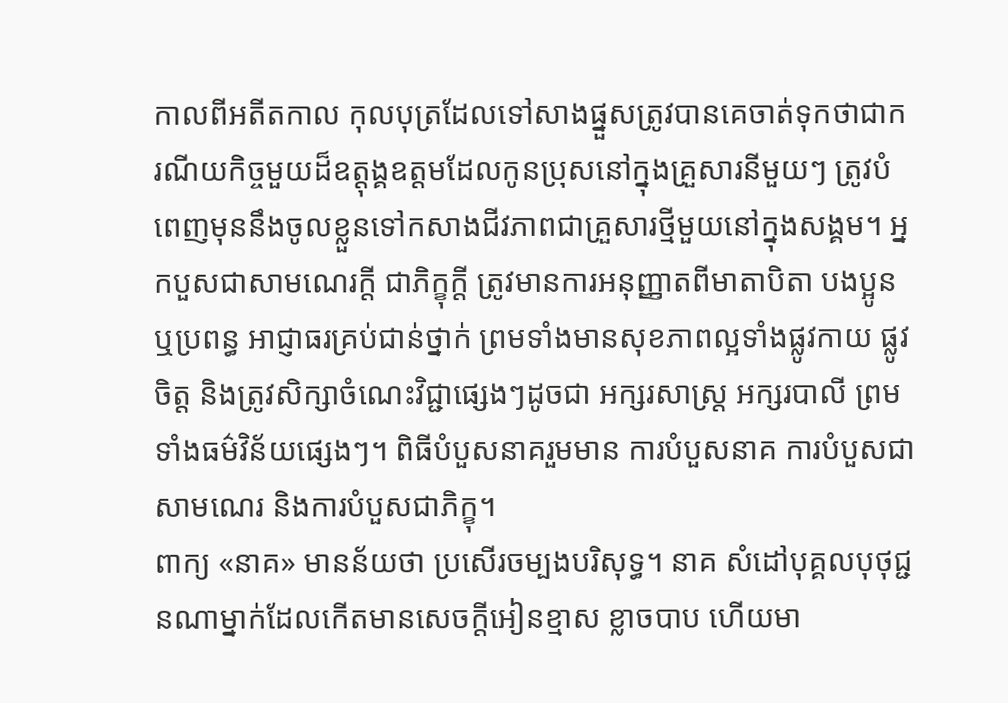កាលពីអតីតកាល កុលបុត្រដែលទៅសាងផ្នួសត្រូវបានគេចាត់ទុកថាជាករណីយកិច្ចមួយដ៏ឧត្តុង្គឧត្តមដែលកូនប្រុសនៅក្នុងគ្រួសារនីមួយៗ ត្រូវបំពេញមុននឹងចូលខ្លួនទៅកសាងជីវភាពជាគ្រួសារថ្មីមួយនៅក្នុងសង្គម។ អ្នកបួសជាសាមណេរក្តី ជាភិក្ខុក្តី ត្រូវមានការអនុញ្ញាតពីមាតាបិតា បងប្អូន ឬប្រពន្ធ អាជ្ញាធរគ្រប់ជាន់ថ្នាក់ ព្រមទាំងមានសុខភាពល្អទាំងផ្លូវកាយ ផ្លូវចិត្ត និងត្រូវសិក្សាចំណេះវិជ្ជាផ្សេងៗដូចជា អក្សរសាស្រ្ត អក្សរបាលី ព្រមទាំងធម៌វិន័យផ្សេងៗ។ ពិធីបំបួសនាគរួមមាន ការបំបួសនាគ ការបំបួសជាសាមណេរ និងការបំបួសជាភិក្ខុ។
ពាក្យ «នាគ» មានន័យថា ប្រសើរចម្បងបរិសុទ្ធ។ នាគ សំដៅបុគ្គលបុថុជ្ជនណាម្នាក់ដែលកើតមានសេចក្តីអៀនខ្មាស ខ្លាចបាប ហើយមា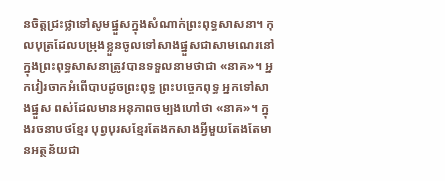នចិត្តជ្រះថ្លាទៅសូមផ្នួសក្នុងសំណាក់ព្រះពុទ្ធសាសនា។ កុលបុត្រដែលបម្រុងខ្លួនចូលទៅសាងផ្នួសជាសាមណេរនៅក្នុងព្រះពុទ្ធសាសនាត្រូវបានទទួលនាមថាជា «នាគ»។ អ្នកវៀរចាកអំពើបាបដូចព្រះពុទ្ធ ព្រះបច្ចេកពុទ្ធ អ្នកទៅសាងផ្នួស ពស់ដែលមានអនុភាពចម្បងហៅថា «នាគ»។ ក្នុងរចនាបថខ្មែរ បុព្វបុរសខ្មែរតែងកសាងអ្វីមួយតែងតែមានអត្ថន័យជា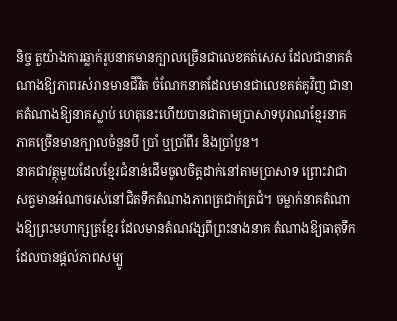និច្ច តួយ៉ាងការឆ្លាក់រូបនាគមានក្បាលច្រើនជាលេខគត់សេស ដែលជានាគតំណាងឱ្យភាពរស់រានមានជីវិត ចំណែកនាគដែលមានជាលេខគត់គូវិញ ជានាគតំណាងឱ្យនាគស្លាប់ ហេតុនេះហើយបានជាតាមប្រាសាទបុរាណខ្មែរនាគភាគច្រើនមានក្បាលចំនួនបី ប្រាំ ឬប្រាំពីរ និងប្រាំបួន។
នាគជាវត្ថុមួយដែលខ្មែរជំនាន់ដើមចូលចិត្តដាក់នៅតាមប្រាសាទ ព្រោះវាជាសត្វមានអំណាចរស់នៅជិតទឹកតំណាងភាពត្រជាក់ត្រជំ។ ចម្លាក់នាគតំណាងឱ្យព្រះមហាក្សត្រខ្មែរ ដែលមានតំណវង្សពីព្រះនាងនាគ តំណាងឱ្យធាតុទឹកដែលបានផ្តល់ភាពសម្បូ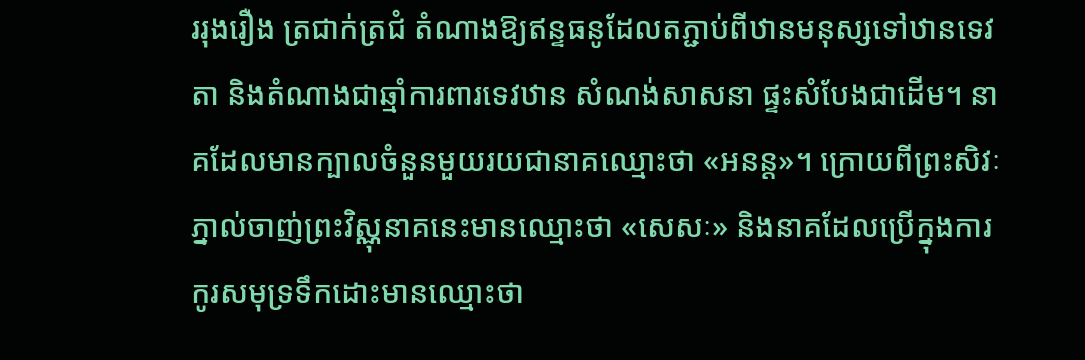ររុងរឿង ត្រជាក់ត្រជំ តំណាងឱ្យឥន្ទធនូដែលតភ្ជាប់ពីឋានមនុស្សទៅឋានទេវតា និងតំណាងជាឆ្មាំការពារទេវឋាន សំណង់សាសនា ផ្ទះសំបែងជាដើម។ នាគដែលមានក្បាលចំនួនមួយរយជានាគឈ្មោះថា «អនន្ត»។ ក្រោយពីព្រះសិវៈភ្នាល់ចាញ់ព្រះវិស្ណុនាគនេះមានឈ្មោះថា «សេសៈ» និងនាគដែលប្រើក្នុងការកូរសមុទ្រទឹកដោះមានឈ្មោះថា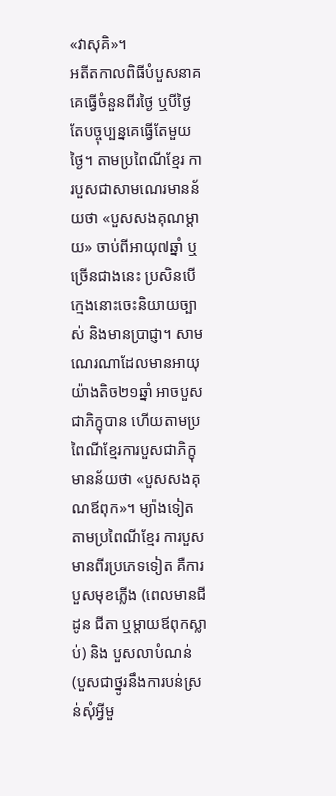«វាសុគិ»។
អតីតកាលពិធីបំបួសនាគគេធ្វើចំនួនពីរថ្ងៃ ឬបីថ្ងៃ តែបច្ចុប្បន្នគេធ្វើតែមួយថ្ងៃ។ តាមប្រពៃណីខ្មែរ ការបួសជាសាមណេរមានន័យថា «បួសសងគុណម្តាយ» ចាប់ពីអាយុ៧ឆ្នាំ ឬច្រើនជាងនេះ ប្រសិនបើក្មេងនោះចេះនិយាយច្បាស់ និងមានប្រាជ្ញា។ សាមណេរណាដែលមានអាយុយ៉ាងតិច២១ឆ្នាំ អាចបួសជាភិក្ខុបាន ហើយតាមប្រពៃណីខ្មែរការបួសជាភិក្ខុមានន័យថា «បួសសងគុណឪពុក»។ ម្យ៉ាងទៀតតាមប្រពៃណីខ្មែរ ការបួសមានពីរប្រភេទទៀត គឺការបួសមុខភ្លើង (ពេលមានជីដូន ជីតា ឬម្តាយឪពុកស្លាប់) និង បួសលាបំណន់ (បួសជាថ្នូរនឹងការបន់ស្រន់សុំអ្វីមួ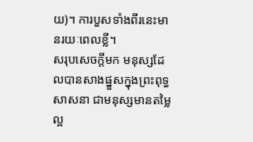យ)។ ការបួសទាំងពីរនេះមានរយៈពេលខ្លី។
សរុបសេចក្តីមក មនុស្សដែលបានសាងផ្នួសក្នុងព្រះពុទ្ធសាសនា ជាមនុស្សមានតម្លៃល្អ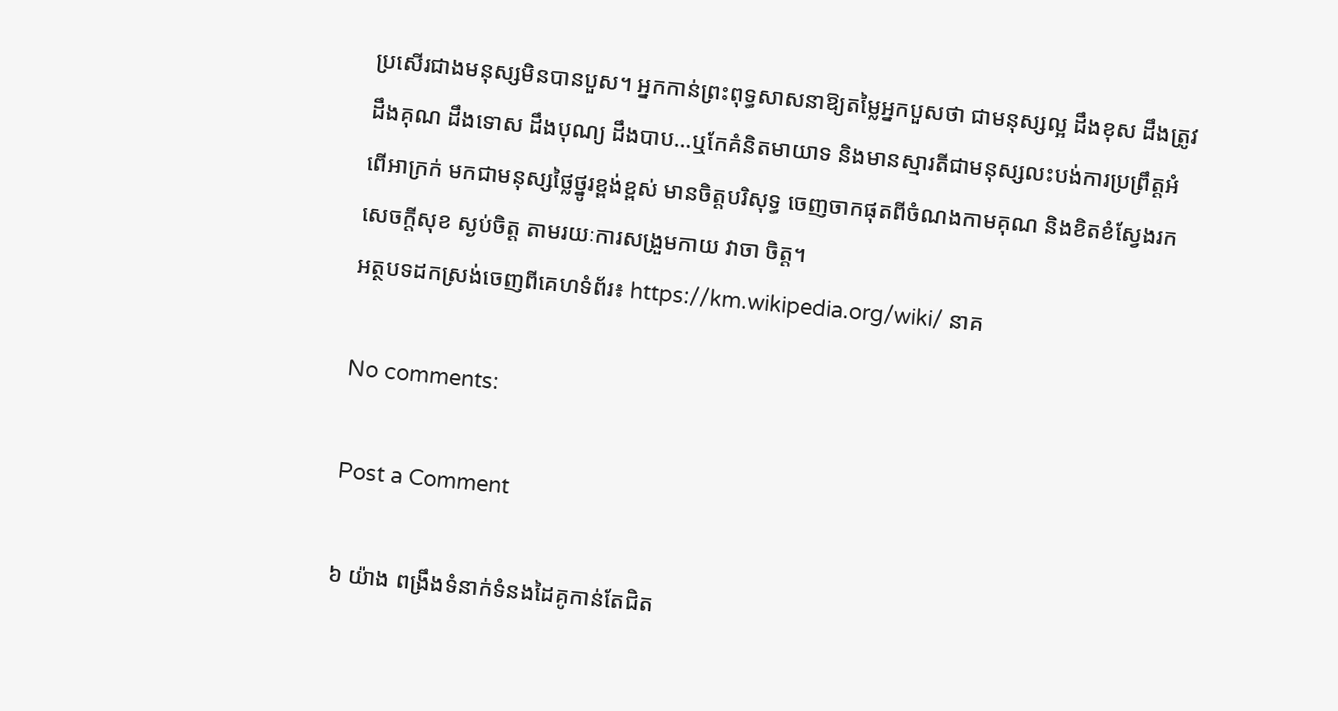ប្រសើរជាងមនុស្សមិនបានបួស។ អ្នកកាន់ព្រះពុទ្ធសាសនាឱ្យតម្លៃអ្នកបួសថា ជាមនុស្សល្អ ដឹងខុស ដឹងត្រូវ ដឹងគុណ ដឹងទោស ដឹងបុណ្យ ដឹងបាប…ឬកែគំនិតមាយាទ និងមានស្មារតីជាមនុស្សលះបង់ការប្រព្រឹត្តអំពើអាក្រក់ មកជាមនុស្សថ្លៃថ្នូរខ្ពង់ខ្ពស់ មានចិត្តបរិសុទ្ធ ចេញចាកផុតពីចំណងកាមគុណ និងខិតខំស្វែងរកសេចក្តីសុខ ស្ងប់ចិត្ត តាមរយៈការសង្រួមកាយ វាចា ចិត្ត។
អត្ថបទដកស្រង់ចេញពីគេហទំព័រ៖ https://km.wikipedia.org/wiki/ នាគ

No comments:

Post a Comment

៦ យ៉ាង ពង្រឹងទំនាក់ទំនងដៃគូកាន់តែជិត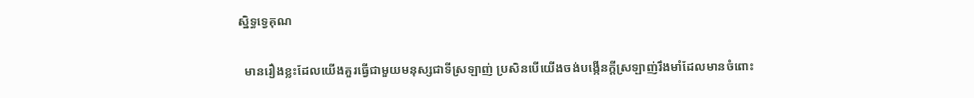ស្និទ្ធទ្វេគុណ

  មានរឿងខ្លះដែលយើងគួរធ្វើជាមួយមនុស្សជាទីស្រឡាញ់ ប្រសិនបើយើងចង់បង្កើនក្ដីស្រឡាញ់រឹងមាំដែលមានចំពោះ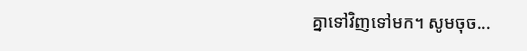គ្នាទៅវិញទៅមក។ សូមចុច...